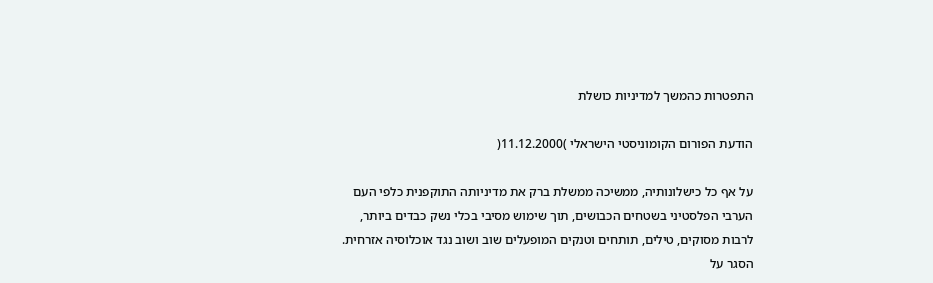התפטרות כהמשך למדיניות כושלת

הודעת הפורום הקומוניסטי הישראלי )11.12.2000(

על אף כל כישלונותיה, ממשיכה ממשלת ברק את מדיניותה התוקפנית כלפי העם
הערבי הפלסטיני בשטחים הכבושים, תוך שימוש מסיבי בכלי נשק כבדים ביותר,
לרבות מסוקים, טילים, תותחים וטנקים המופעלים שוב ושוב נגד אוכלוסיה אזרחית.
הסגר על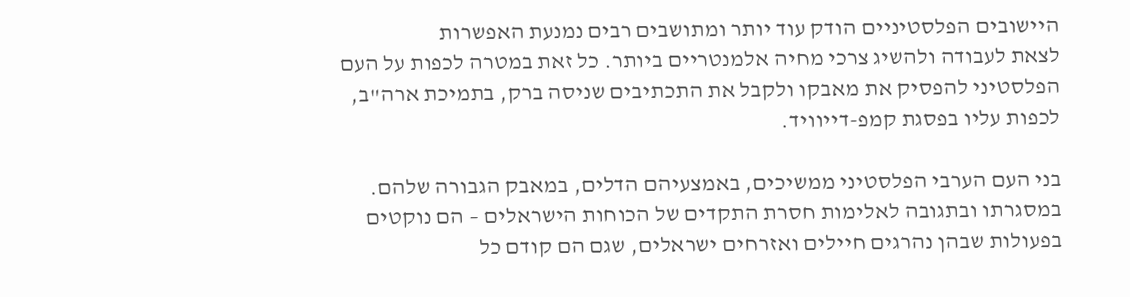היישובים הפלסטיניים הודק עוד יותר ומתושבים רבים נמנעת האפשרות
לצאת לעבודה ולהשיג צרכי מחיה אלמנטריים ביותר. כל זאת במטרה לכפות על העם
הפלסטיני להפסיק את מאבקו ולקבל את התכתיבים שניסה ברק, בתמיכת ארה"ב,
לכפות עליו בפסגת קמפ-דייוויד.

בני העם הערבי הפלסטיני ממשיכים, באמצעיהם הדלים, במאבק הגבורה שלהם.
במסגרתו ובתגובה לאלימות חסרת התקדים של הכוחות הישראלים – הם נוקטים
בפעולות שבהן נהרגים חיילים ואזרחים ישראלים, שגם הם קודם כל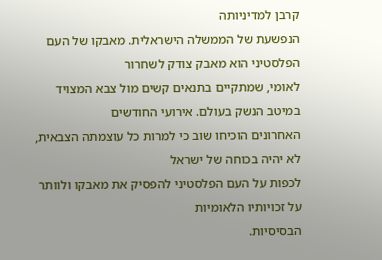קרבן למדיניותה
הנפשעת של הממשלה הישראלית. מאבקו של העם הפלסטיני הוא מאבק צודק לשחרור
לאומי, שמתקיים בתנאים קשים מול צבא המצויד במיטב הנשק בעולם. אירועי החודשים
האחרונים הוכיחו שוב כי למרות כל עוצמתה הצבאית, לא יהיה בכוחה של ישראל
לכפות על העם הפלסטיני להפסיק את מאבקו ולוותר על זכויותיו הלאומיות
הבסיסיות.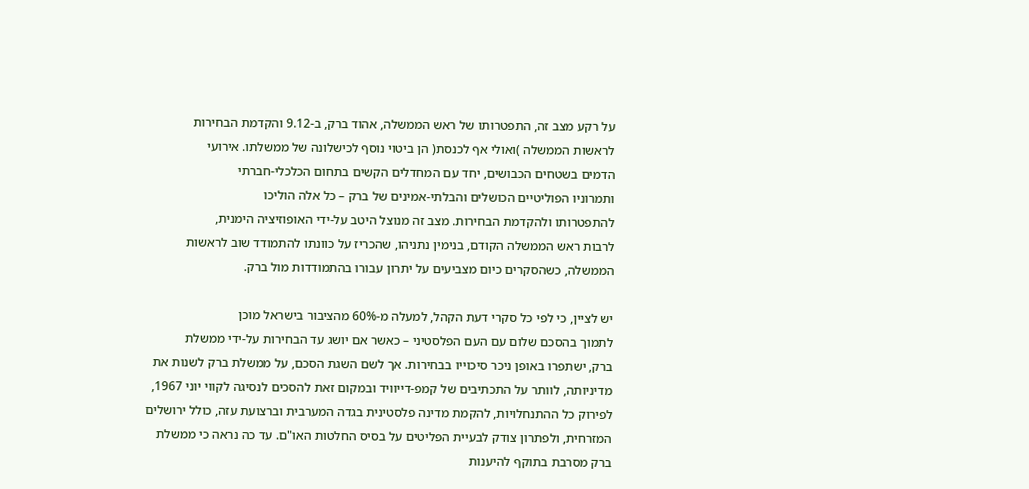על רקע מצב זה, התפטרותו של ראש הממשלה, אהוד ברק, ב-9.12 והקדמת הבחירות
לראשות הממשלה )ואולי אף לכנסת( הן ביטוי נוסף לכישלונה של ממשלתו. אירועי
הדמים בשטחים הכבושים, יחד עם המחדלים הקשים בתחום הכלכלי-חברתי
ותמרוניו הפוליטיים הכושלים והבלתי-אמינים של ברק – כל אלה הוליכו
להתפטרותו ולהקדמת הבחירות. מצב זה מנוצל היטב על-ידי האופוזיציה הימנית,
לרבות ראש הממשלה הקודם, בנימין נתניהו, שהכריז על כוונתו להתמודד שוב לראשות
הממשלה, כשהסקרים כיום מצביעים על יתרון עבורו בהתמודדות מול ברק.

יש לציין, כי לפי כל סקרי דעת הקהל, למעלה מ-60% מהציבור בישראל מוכן
לתמוך בהסכם שלום עם העם הפלסטיני – כאשר אם יושג עד הבחירות על-ידי ממשלת
ברק, ישתפרו באופן ניכר סיכוייו בבחירות. אך לשם השגת הסכם, על ממשלת ברק לשנות את
מדיניותה, לוותר על התכתיבים של קמפ-דייוויד ובמקום זאת להסכים לנסיגה לקווי יוני 1967,
לפירוק כל ההתנחלויות, להקמת מדינה פלסטינית בגדה המערבית וברצועת עזה, כולל ירושלים
המזרחית, ולפתרון צודק לבעיית הפליטים על בסיס החלטות האו"ם. עד כה נראה כי ממשלת
ברק מסרבת בתוקף להיענות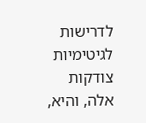לדרישות לגיטימיות צודקות אלה, והיא,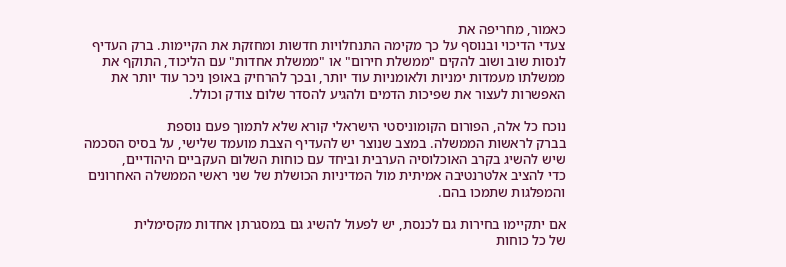כאמור, מחריפה את
צעדי הדיכוי ובנוסף על כך מקימה התנחלויות חדשות ומחזקת את הקיימות. ברק העדיף
לנסות שוב ושוב להקים "ממשלת חירום" או "ממשלת אחדות" עם הליכוד, התוקף את
ממשלתו מעמדות ימניות ולאומניות עוד יותר, ובכך להרחיק באופן ניכר עוד יותר את
האפשרות לעצור את שפיכות הדמים ולהגיע להסדר שלום צודק וכולל.

נוכח כל אלה, הפורום הקומוניסטי הישראלי קורא שלא לתמוך פעם נוספת
בברק לראשות הממשלה. במצב שנוצר יש להעדיף הצבת מועמד שלישי, על בסיס הסכמה
שיש להשיג בקרב האוכלוסיה הערבית וביחד עם כוחות השלום העקביים היהודיים,
כדי להציב אלטרנטיבה אמיתית מול המדיניות הכושלת של שני ראשי הממשלה האחרונים
והמפלגות שתמכו בהם.

אם יתקיימו בחירות גם לכנסת, יש לפעול להשיג גם במסגרתן אחדות מקסימלית
של כל כוחות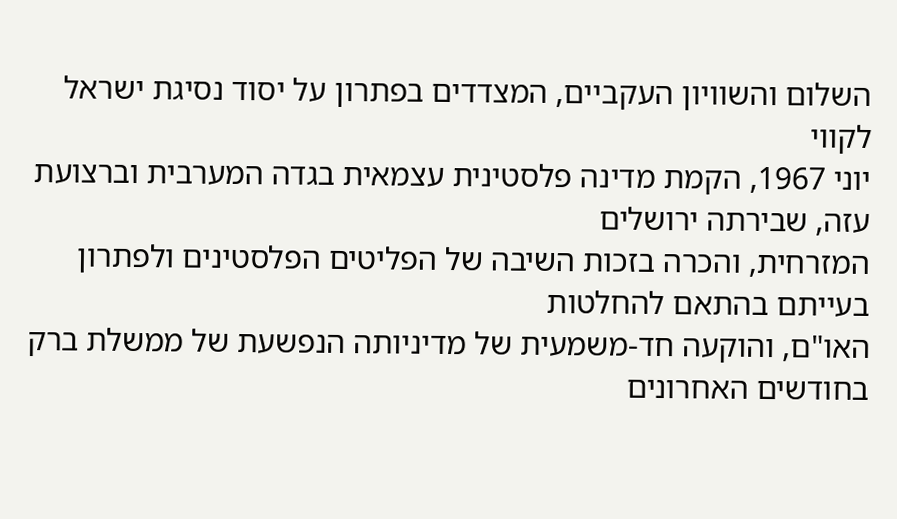השלום והשוויון העקביים, המצדדים בפתרון על יסוד נסיגת ישראל לקווי
יוני 1967, הקמת מדינה פלסטינית עצמאית בגדה המערבית וברצועת עזה, שבירתה ירושלים
המזרחית, והכרה בזכות השיבה של הפליטים הפלסטינים ולפתרון בעייתם בהתאם להחלטות
האו"ם, והוקעה חד-משמעית של מדיניותה הנפשעת של ממשלת ברק בחודשים האחרונים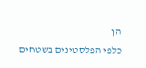הן
כלפי הפלסטינים בשטחים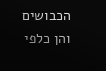הכבושים והן כלפי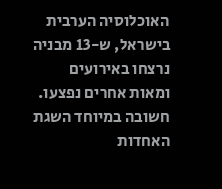האוכלוסיה הערבית בישראל, ש-13 מבניה
נרצחו באירועים ומאות אחרים נפצעו. חשובה במיוחד השגת האחדות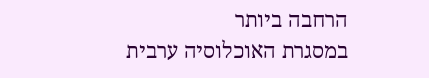הרחבה ביותר
במסגרת האוכלוסיה ערבית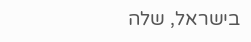בישראל, שלה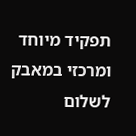תפקיד מיוחד ומרכזי במאבק לשלום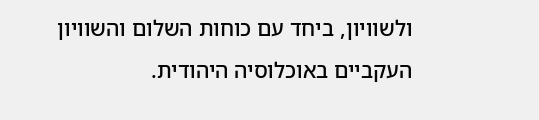ולשוויון, ביחד עם כוחות השלום והשוויון העקביים באוכלוסיה היהודית.